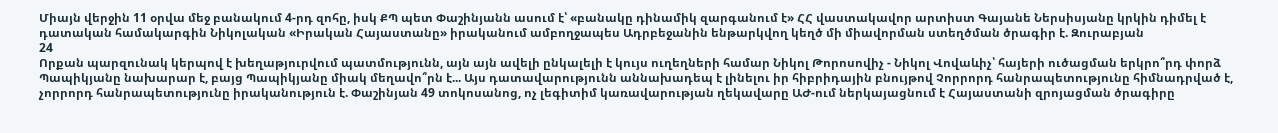Միայն վերջին 11 օրվա մեջ բանակում 4-րդ զոհը, իսկ ՔՊ պետ Փաշինյանն ասում է՝ «բանակը դինամիկ զարգանում է» ՀՀ վաստակավոր արտիստ Գայանե Ներսիսյանը կրկին դիմել է դատական համակարգին Նիկոլական «Իրական Հայաստանը» իրականում ամբողջապես Ադրբեջանին ենթարկվող կեղծ մի միավորման ստեղծման ծրագիր է. Զուրաբյան
24
Որքան պարզունակ կերպով է խեղաթյուրվում պատմությունն, այն այն ավելի ընկալելի է կույս ուղեղների համար Նիկոլ Թորոսովիչ - Նիկոլ Վովաևիչ՝ հայերի ուծացման երկրո՞րդ փորձ Պապիկյանը նախարար է, բայց Պապիկյանը միակ մեղավո՞րն է... Այս դատավարությունն աննախադեպ է լինելու իր հիբրիդային բնույթով Չորրորդ հանրապետությունը հիմնադրված է, չորրորդ հանրապետությունը իրականություն է. Փաշինյան 49 տոկոսանոց, ոչ լեգիտիմ կառավարության ղեկավարը ԱԺ-ում ներկայացնում է Հայաստանի զրոյացման ծրագիրը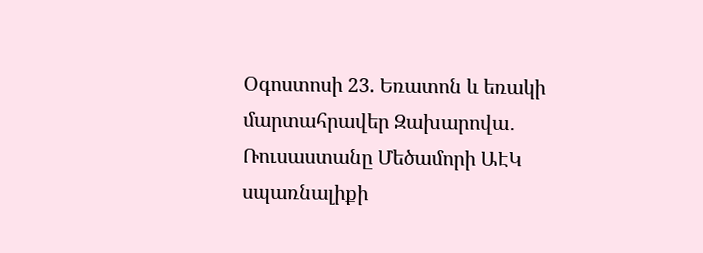Օգոստոսի 23. Եռատոն և եռակի մարտահրավեր Զախարովա․ Ռուսաստանը Մեծամորի ԱԷԿ սպառնալիքի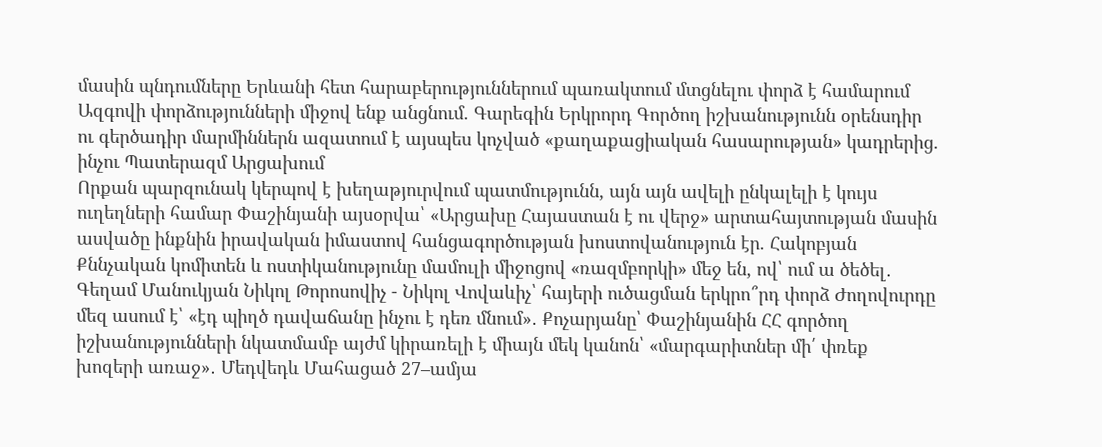մասին պնդումները Երևանի հետ հարաբերություններում պառակտում մտցնելու փորձ է համարում Ազգովի փորձությունների միջով ենք անցնում. Գարեգին Երկրորդ Գործող իշխանությունն օրենսդիր ու գերծադիր մարմիններն ազատում է այսպես կոչված «քաղաքացիական հասարության» կադրերից. ինչու Պատերազմ Արցախում
Որքան պարզունակ կերպով է խեղաթյուրվում պատմությունն, այն այն ավելի ընկալելի է կույս ուղեղների համար Փաշինյանի այսօրվա՝ «Արցախը Հայաստան է ու վերջ» արտահայտության մասին ասվածը ինքնին իրավական իմաստով հանցագործության խոստովանություն էր. Հակոբյան Քննչական կոմիտեն և ոստիկանությունը մամուլի միջոցով «ռազմբորկի» մեջ են, ով՝ ում ա ծեծել․ Գեղամ Մանուկյան Նիկոլ Թորոսովիչ - Նիկոլ Վովաևիչ՝ հայերի ուծացման երկրո՞րդ փորձ Ժողովուրդը մեզ ասում է՝ «էդ պիղծ դավաճանը ինչու է դեռ մնում»․ Քոչարյանը՝ Փաշինյանին ՀՀ գործող իշխանությունների նկատմամբ այժմ կիրառելի է միայն մեկ կանոն՝ «մարգարիտներ մի՛ փռեք խոզերի առաջ»․ Մեդվեդև Մահացած 27–ամյա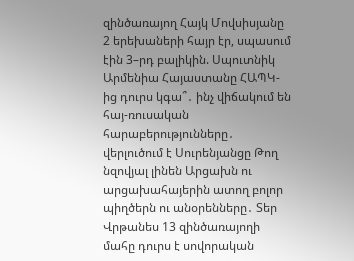զինծառայող Հայկ Մովսիսյանը 2 երեխաների հայր էր, սպասում էին 3–րդ բալիկին. Սպուտնիկ Արմենիա Հայաստանը ՀԱՊԿ-ից դուրս կգա՞․ ինչ վիճակում են հայ-ռուսական հարաբերությունները․ վերլուծում է Սուրենյանցը Թող նզովյալ լինեն Արցախն ու արցախահայերին ատող բոլոր պիղծերն ու անօրենները․ Տեր Վրթանես 13 զինծառայողի մահը դուրս է սովորական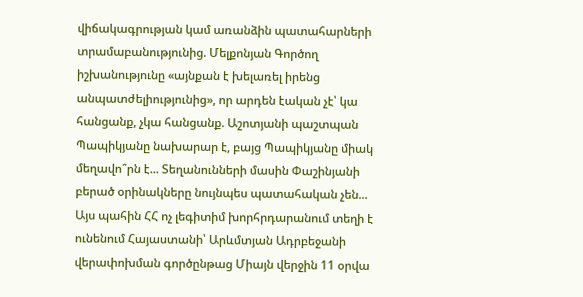վիճակագրության կամ առանձին պատահարների տրամաբանությունից. Մելքոնյան Գործող իշխանությունը «այնքան է խելառել իրենց անպատժելիությունից», որ արդեն էական չէ՝ կա հանցանք, չկա հանցանք. Աշոտյանի պաշտպան Պապիկյանը նախարար է, բայց Պապիկյանը միակ մեղավո՞րն է... Տեղանունների մասին Փաշինյանի բերած օրինակները նույնպես պատահական չեն... Այս պահին ՀՀ ոչ լեգիտիմ խորհրդարանում տեղի է ունենում Հայաստանի՝ Արևմտյան Ադրբեջանի վերափոխման գործընթաց Միայն վերջին 11 օրվա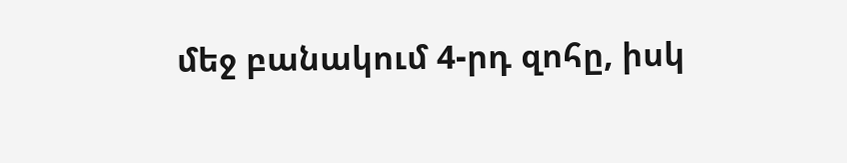մեջ բանակում 4-րդ զոհը, իսկ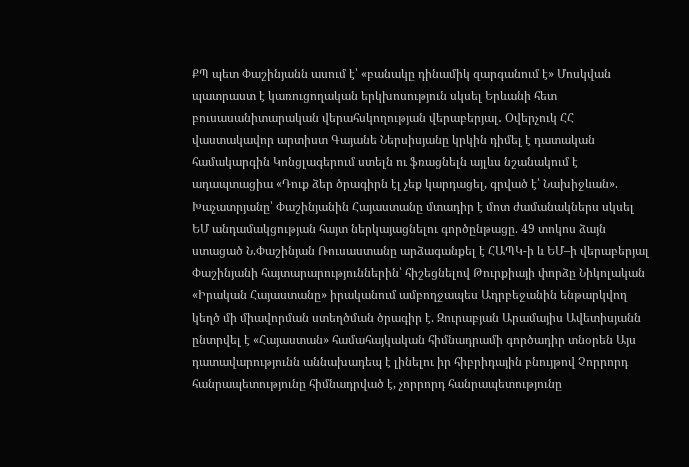ՔՊ պետ Փաշինյանն ասում է՝ «բանակը դինամիկ զարգանում է» Մոսկվան պատրաստ է կառուցողական երկխոսություն սկսել Երևանի հետ բուսասանիտարական վերահսկողության վերաբերյալ․ Օվերչուկ ՀՀ վաստակավոր արտիստ Գայանե Ներսիսյանը կրկին դիմել է դատական համակարգին Կոնցլագերում ստելն ու ֆռացնելն այլևս նշանակում է ադապտացիա «Դուք ձեր ծրագիրն էլ չեք կարդացել, գրված է՝ Նախիջևան». Խաչատրյանը՝ Փաշինյանին Հայաստանը մտադիր է մոտ ժամանակներս սկսել ԵՄ անդամակցության հայտ ներկայացնելու գործընթացը. 49 տոկոս ձայն ստացած Ն.Փաշինյան Ռուսաստանը արձագանքել է ՀԱՊԿ-ի և ԵՄ–ի վերաբերյալ Փաշինյանի հայտարարություններին՝ հիշեցնելով Թուրքիայի փորձը Նիկոլական «Իրական Հայաստանը» իրականում ամբողջապես Ադրբեջանին ենթարկվող կեղծ մի միավորման ստեղծման ծրագիր է. Զուրաբյան Արամայիս Ավետիսյանն ընտրվել է «Հայաստան» համահայկական հիմնադրամի գործադիր տնօրեն Այս դատավարությունն աննախադեպ է լինելու իր հիբրիդային բնույթով Չորրորդ հանրապետությունը հիմնադրված է, չորրորդ հանրապետությունը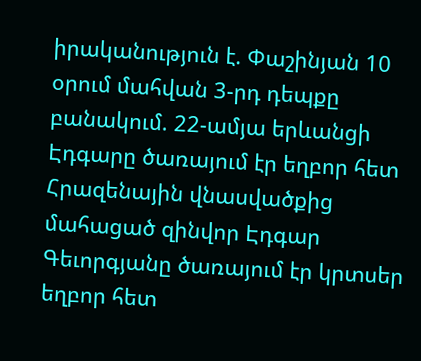իրականություն է. Փաշինյան 10 օրում մահվան 3-րդ դեպքը բանակում. 22-ամյա երևանցի Էդգարը ծառայում էր եղբոր հետ Հրազենային վնասվածքից մահացած զինվոր Էդգար Գեւորգյանը ծառայում էր կրտսեր եղբոր հետ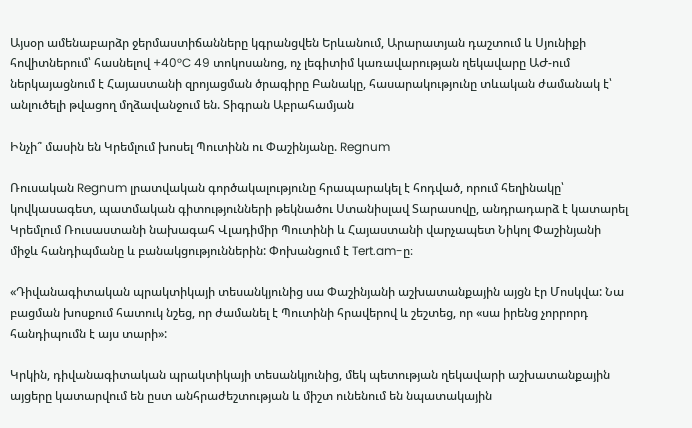Այսօր ամենաբարձր ջերմաստիճանները կգրանցվեն Երևանում, Արարատյան դաշտում և Սյունիքի հովիտներում՝ հասնելով +40°C 49 տոկոսանոց, ոչ լեգիտիմ կառավարության ղեկավարը ԱԺ-ում ներկայացնում է Հայաստանի զրոյացման ծրագիրը Բանակը, հասարակությունը տևական ժամանակ է՝ անլուծելի թվացող մղձավանջում են. Տիգրան Աբրահամյան

Ինչի՞ մասին են Կրեմլում խոսել Պուտինն ու Փաշինյանը. Regnum

Ռուսական Regnum լրատվական գործակալությունը հրապարակել է հոդված, որում հեղինակը՝ կովկասագետ, պատմական գիտությունների թեկնածու Ստանիսլավ Տարասովը, անդրադարձ է կատարել Կրեմլում Ռուսաստանի նախագահ Վլադիմիր Պուտինի և Հայաստանի վարչապետ Նիկոլ Փաշինյանի միջև հանդիպմանը և բանակցություններին: Փոխանցում է Tert.am-ը։

«Դիվանագիտական պրակտիկայի տեսանկյունից սա Փաշինյանի աշխատանքային այցն էր Մոսկվա: Նա բացման խոսքում հատուկ նշեց, որ ժամանել է Պուտինի հրավերով և շեշտեց, որ «սա իրենց չորրորդ հանդիպումն է այս տարի»:

Կրկին, դիվանագիտական պրակտիկայի տեսանկյունից, մեկ պետության ղեկավարի աշխատանքային այցերը կատարվում են ըստ անհրաժեշտության և միշտ ունենում են նպատակային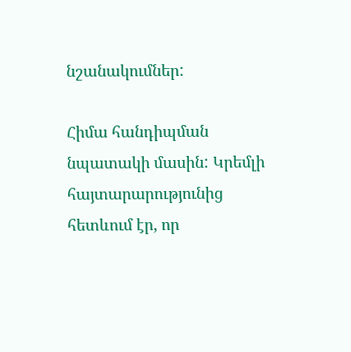նշանակումներ:

Հիմա հանդիպման նպատակի մասին: Կրեմլի հայտարարությունից հետևում էր, որ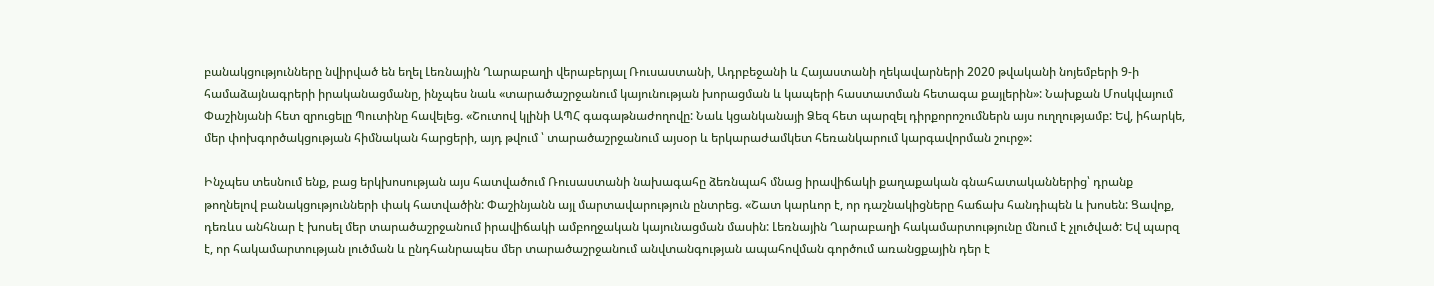բանակցությունները նվիրված են եղել Լեռնային Ղարաբաղի վերաբերյալ Ռուսաստանի, Ադրբեջանի և Հայաստանի ղեկավարների 2020 թվականի նոյեմբերի 9-ի համաձայնագրերի իրականացմանը, ինչպես նաև «տարածաշրջանում կայունության խորացման և կապերի հաստատման հետագա քայլերին»: Նախքան Մոսկվայում Փաշինյանի հետ զրուցելը Պուտինը հավելեց. «Շուտով կլինի ԱՊՀ գագաթնաժողովը: Նաև կցանկանայի Ձեզ հետ պարզել դիրքորոշումներն այս ուղղությամբ: Եվ, իհարկե, մեր փոխգործակցության հիմնական հարցերի, այդ թվում ՝ տարածաշրջանում այսօր և երկարաժամկետ հեռանկարում կարգավորման շուրջ»:

Ինչպես տեսնում ենք, բաց երկխոսության այս հատվածում Ռուսաստանի նախագահը ձեռնպահ մնաց իրավիճակի քաղաքական գնահատականներից՝ դրանք թողնելով բանակցությունների փակ հատվածին: Փաշինյանն այլ մարտավարություն ընտրեց. «Շատ կարևոր է, որ դաշնակիցները հաճախ հանդիպեն և խոսեն: Ցավոք, դեռևս անհնար է խոսել մեր տարածաշրջանում իրավիճակի ամբողջական կայունացման մասին: Լեռնային Ղարաբաղի հակամարտությունը մնում է չլուծված: Եվ պարզ է, որ հակամարտության լուծման և ընդհանրապես մեր տարածաշրջանում անվտանգության ապահովման գործում առանցքային դեր է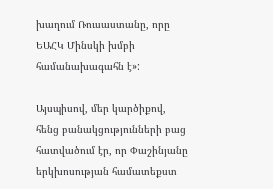խաղում Ռուսաստանը, որը ԵԱՀԿ Մինսկի խմբի համանախագահն է»:

Այսպիսով, մեր կարծիքով, հենց բանակցությունների բաց հատվածում էր, որ Փաշինյանը երկխոսության համատեքստ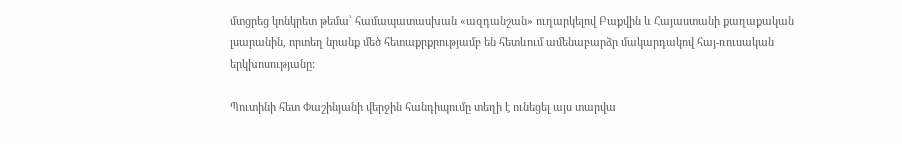մտցրեց կոնկրետ թեմա՝ համապատասխան «ազդանշան» ուղարկելով Բաքվին և Հայաստանի քաղաքական լսարանին, որտեղ նրանք մեծ հետաքրքրությամբ են հետևում ամենաբարձր մակարդակով հայ-ռուսական երկխոսությանը:

Պուտինի հետ Փաշինյանի վերջին հանդիպումը տեղի է ունեցել այս տարվա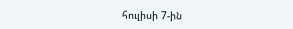հուլիսի 7-ին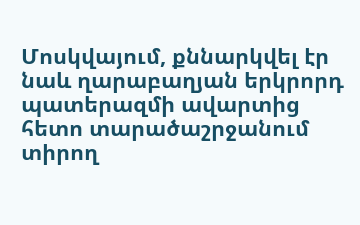Մոսկվայում, քննարկվել էր նաև ղարաբաղյան երկրորդ պատերազմի ավարտից հետո տարածաշրջանում տիրող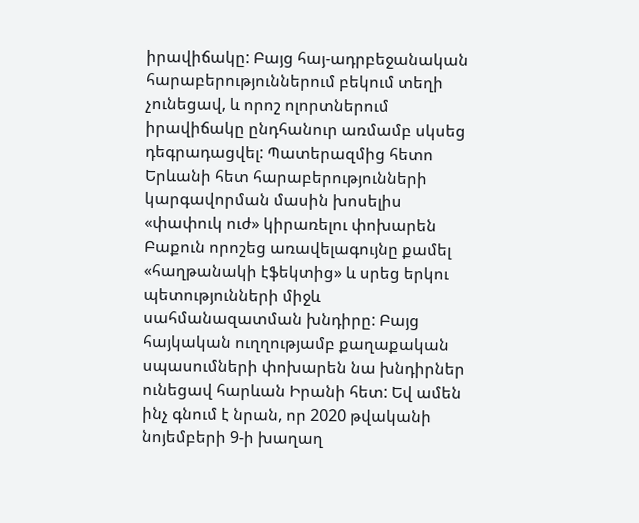իրավիճակը: Բայց հայ-ադրբեջանական հարաբերություններում բեկում տեղի չունեցավ, և որոշ ոլորտներում իրավիճակը ընդհանուր առմամբ սկսեց դեգրադացվել: Պատերազմից հետո Երևանի հետ հարաբերությունների կարգավորման մասին խոսելիս «փափուկ ուժ» կիրառելու փոխարեն Բաքուն որոշեց առավելագույնը քամել «հաղթանակի էֆեկտից» և սրեց երկու պետությունների միջև սահմանազատման խնդիրը: Բայց հայկական ուղղությամբ քաղաքական սպասումների փոխարեն նա խնդիրներ ունեցավ հարևան Իրանի հետ: Եվ ամեն ինչ գնում է նրան, որ 2020 թվականի նոյեմբերի 9-ի խաղաղ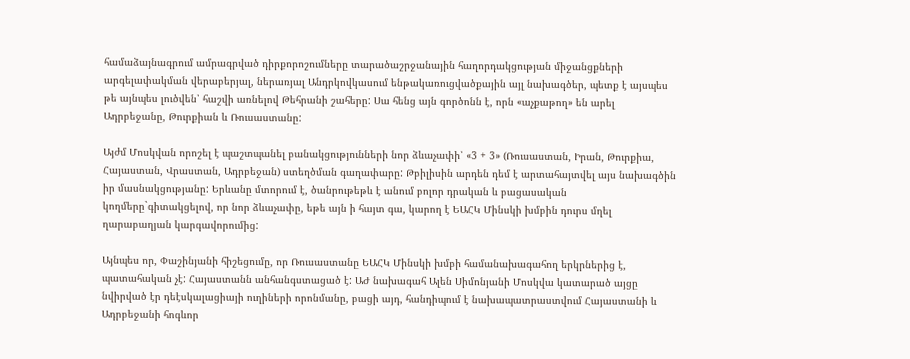համաձայնագրում ամրագրված դիրքորոշումները տարածաշրջանային հաղորդակցության միջանցքների արգելափակման վերաբերյալ, ներառյալ Անդրկովկասում ենթակառուցվածքային այլ նախագծեր, պետք է այսպես թե այնպես լուծվեն՝ հաշվի առնելով Թեհրանի շահերը: Սա հենց այն գործոնն է, որն «աչքաթող» են արել Ադրբեջանը, Թուրքիան և Ռուսաստանը:

Այժմ Մոսկվան որոշել է պաշտպանել բանակցությունների նոր ձևաչափի՝ «3 + 3» (Ռուսաստան, Իրան, Թուրքիա, Հայաստան, Վրաստան, Ադրբեջան) ստեղծման գաղափարը: Թբիլիսին արդեն դեմ է արտահայտվել այս նախագծին իր մասնակցությանը: Երևանը մտորում է, ծանրութեթև է անում բոլոր դրական և բացասական կողմերը`գիտակցելով, որ նոր ձևաչափը, եթե այն ի հայտ գա, կարող է ԵԱՀԿ Մինսկի խմբին դուրս մղել ղարաբաղյան կարգավորումից:

Այնպես որ, Փաշինյանի հիշեցումը, որ Ռուսաստանը ԵԱՀԿ Մինսկի խմբի համանախագահող երկրներից է, պատահական չէ: Հայաստանն անհանգստացած է: ԱԺ նախագահ Ալեն Սիմոնյանի Մոսկվա կատարած այցը նվիրված էր դեէսկալացիայի ուղիների որոնմանը, բացի այդ, հանդիպում է նախապատրաստվում Հայաստանի և Ադրբեջանի հոգևոր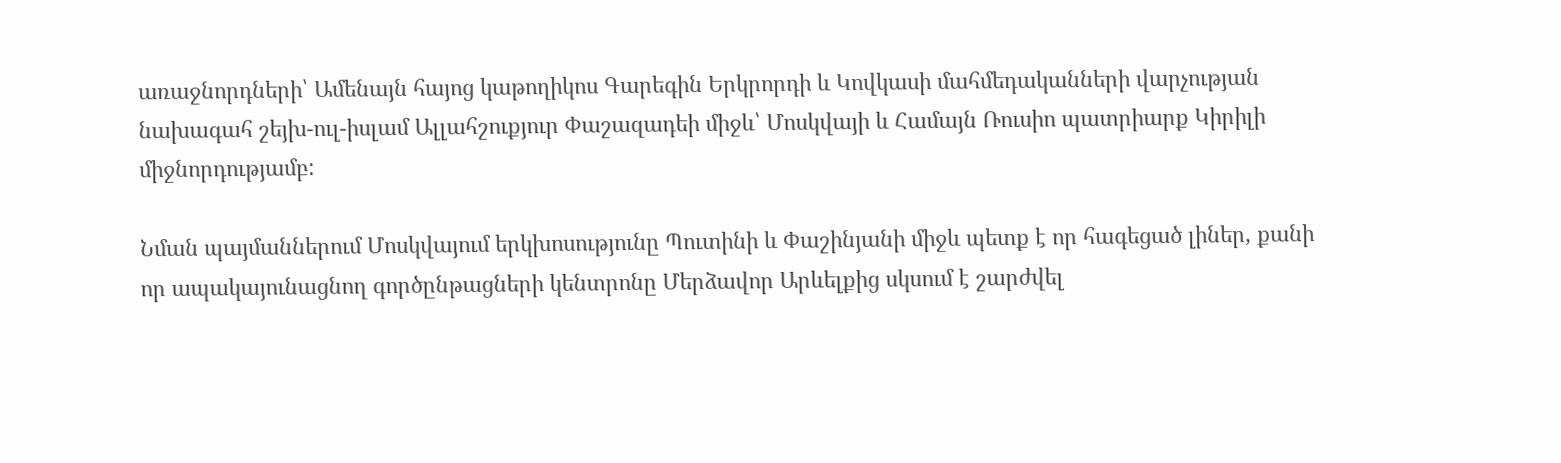առաջնորդների՝ Ամենայն հայոց կաթողիկոս Գարեգին Երկրորդի և Կովկասի մահմեդականների վարչության նախագահ շեյխ-ուլ-իսլամ Ալլահշուքյուր Փաշազադեի միջև՝ Մոսկվայի և Համայն Ռուսիո պատրիարք Կիրիլի միջնորդությամբ:

Նման պայմաններում Մոսկվայում երկխոսությունը Պուտինի և Փաշինյանի միջև պետք է որ հագեցած լիներ, քանի որ ապակայունացնող գործընթացների կենտրոնը Մերձավոր Արևելքից սկսում է շարժվել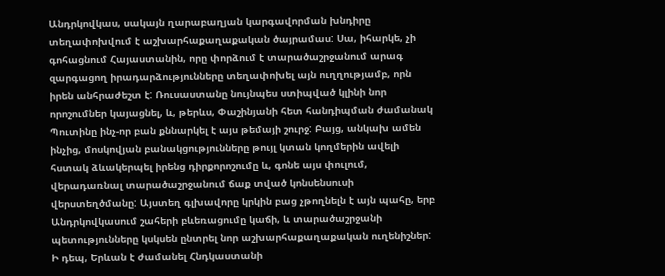Անդրկովկաս, սակայն ղարաբաղյան կարգավորման խնդիրը տեղափոխվում է աշխարհաքաղաքական ծայրամաս: Սա, իհարկե, չի գոհացնում Հայաստանին, որը փորձում է տարածաշրջանում արագ զարգացող իրադարձությունները տեղափոխել այն ուղղությամբ, որն իրեն անհրաժեշտ է: Ռուսաստանը նույնպես ստիպված կլինի նոր որոշումներ կայացնել, և, թերևս, Փաշինյանի հետ հանդիպման ժամանակ Պուտինը ինչ-որ բան քննարկել է այս թեմայի շուրջ: Բայց, անկախ ամեն ինչից, մոսկովյան բանակցությունները թույլ կտան կողմերին ավելի հստակ ձևակերպել իրենց դիրքորոշումը և, գոնե այս փուլում, վերադառնալ տարածաշրջանում ճաք տված կոնսենսուսի վերստեղծմանը: Այստեղ գլխավորը կրկին բաց չթողնելն է այն պահը, երբ Անդրկովկասում շահերի բևեռացումը կաճի, և տարածաշրջանի պետությունները կսկսեն ընտրել նոր աշխարհաքաղաքական ուղենիշներ: Ի դեպ, Երևան է ժամանել Հնդկաստանի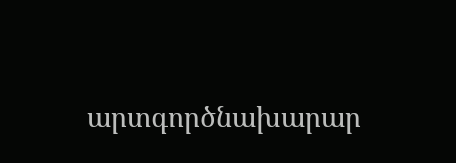արտգործնախարար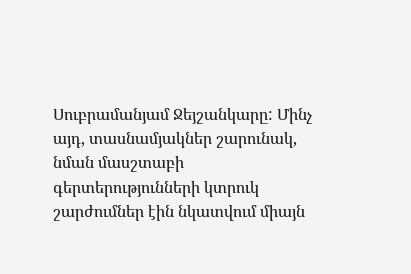Սուբրամանյամ Ջեյշանկարը: Մինչ այդ, տասնամյակներ շարունակ, նման մասշտաբի գերտերությունների կտրուկ շարժումներ էին նկատվում միայն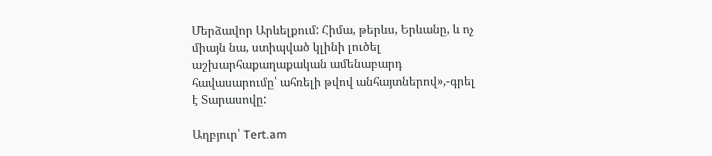Մերձավոր Արևելքում: Հիմա, թերևս, Երևանը, և ոչ միայն նա, ստիպված կլինի լուծել աշխարհաքաղաքական ամենաբարդ հավասարումը՝ ահռելի թվով անհայտներով»,-գրել է Տարասովը:

Աղբյուր՝ Tert.am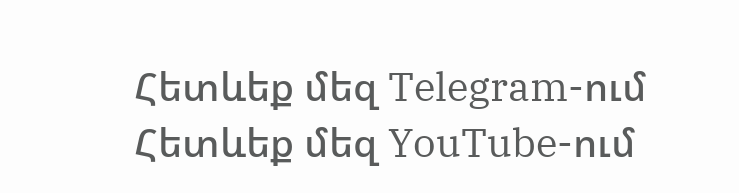Հետևեք մեզ Telegram-ում
Հետևեք մեզ YouTube-ում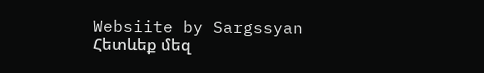Websiite by Sargssyan
Հետևեք մեզ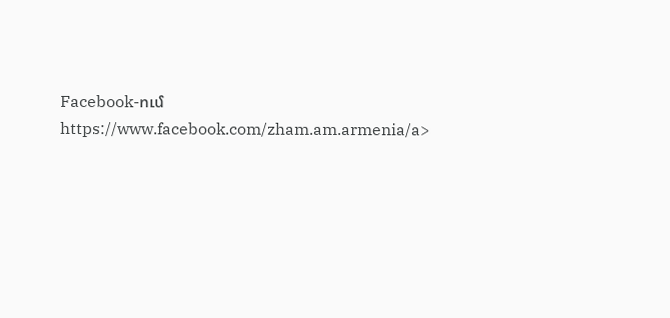Facebook-ում https://www.facebook.com/zham.am.armenia/a>